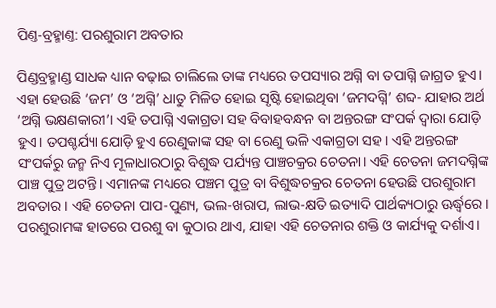ପିଣ୍ତ-ବ୍ରହ୍ମାଣ୍ତ: ପରଶୁରାମ ଅବତାର

ପିଣ୍ଡବ୍ରହ୍ମାଣ୍ଡ ସାଧକ ଧ୍ୟାନ ବଢ଼ାଇ ଚାଲିଲେ ତାଙ୍କ ମଧ୍ୟରେ ତପସ୍ୟାର ଅଗ୍ନି ବା ତପାଗ୍ନି ଜାଗ୍ରତ ହୁଏ। ଏହା ହେଉଛି ‘ଜମ’ ଓ ‘ଅଗ୍ନି’ ଧାତୁ ମିଳିତ ହୋଇ ସୃଷ୍ଟି ହୋଇଥିବା ‘ଜମଦଗ୍ନି’ ଶବ୍ଦ- ଯାହାର ଅର୍ଥ ‘ଅଗ୍ନି ଭକ୍ଷଣକାରୀ’। ଏହି ତପାଗ୍ନି ଏକାଗ୍ରତା ସହ ବିବାହବନ୍ଧନ ବା ଅନ୍ତରଙ୍ଗ ସଂପର୍କ ଦ୍ୱାରା ଯୋଡ଼ି ହୁଏ। ତପଶ୍ଚର୍ଯ୍ୟା ଯୋଡ଼ି ହୁଏ ରେଣୁକାଙ୍କ ସହ ବା ରେଣୁ ଭଳି ଏକାଗ୍ରତା ସହ। ଏହି ଅନ୍ତରଙ୍ଗ ସଂପର୍କରୁ ଜନ୍ମ ନିଏ ମୂଳାଧାରଠାରୁ ବିଶୁଦ୍ଧ ପର୍ଯ୍ୟନ୍ତ ପାଞ୍ଚଚକ୍ରର ଚେତନା। ଏହି ଚେତନା ଜମଦଗ୍ନିଙ୍କ ପାଞ୍ଚ ପୁତ୍ର ଅଟନ୍ତି। ଏମାନଙ୍କ ମଧ୍ୟରେ ପଞ୍ଚମ ପୁତ୍ର ବା ବିଶୁଦ୍ଧଚକ୍ରର ଚେତନା ହେଉଛି ପରଶୁରାମ ଅବତାର। ଏହି ଚେତନା ପାପ-ପୁଣ୍ୟ, ଭଲ-ଖରାପ, ଲାଭ-କ୍ଷତି ଇତ୍ୟାଦି ପାର୍ଥକ୍ୟଠାରୁ ଊର୍ଦ୍ଧ୍ୱରେ। ପରଶୁରାମଙ୍କ ହାତରେ ପରଶୁ ବା କୁଠାର ଥାଏ, ଯାହା ଏହି ଚେତନାର ଶକ୍ତି ଓ କାର୍ଯ୍ୟକୁ ଦର୍ଶାଏ।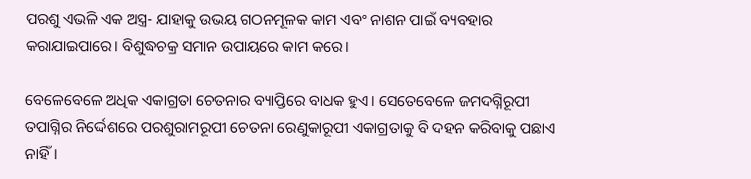ପରଶୁ ଏଭଳି ଏକ ଅସ୍ତ୍ର- ଯାହାକୁ ଉଭୟ ଗଠନମୂଳକ କାମ ଏବଂ ନାଶନ ପାଇଁ ବ୍ୟବହାର କରାଯାଇପାରେ। ବିଶୁଦ୍ଧଚକ୍ର ସମାନ ଉପାୟରେ କାମ କରେ।

ବେଳେବେଳେ ଅଧିକ ଏକାଗ୍ରତା ଚେତନାର ବ୍ୟାପ୍ତିରେ ବାଧକ ହୁଏ। ସେତେବେଳେ ଜମଦଗ୍ନିରୂପୀ ତପାଗ୍ନିର ନିର୍ଦ୍ଦେଶରେ ପରଶୁରାମରୂପୀ ଚେତନା ରେଣୁକାରୂପୀ ଏକାଗ୍ରତାକୁ ବି ଦହନ କରିବାକୁ ପଛାଏ ନାହିଁ।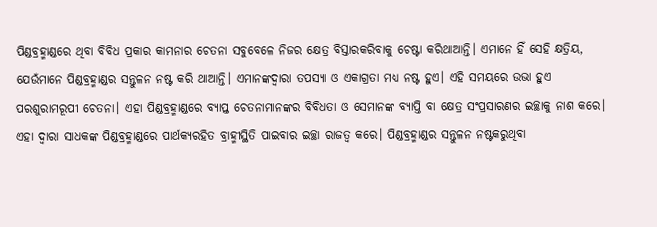ପିଣ୍ଡବ୍ରହ୍ମାଣ୍ଡରେ ଥିବା ବିବିଧ ପ୍ରକାର କାମନାର ଚେତନା ସବୁବେଳେ ନିଜର କ୍ଷେତ୍ର ବିସ୍ତାରକରିବାକୁ ଚେଷ୍ଟା କରିଥାଆନ୍ତି। ଏମାନେ ହିଁ ସେହି କ୍ଷତ୍ରିୟ, ଯେଉଁମାନେ ପିଣ୍ଡବ୍ରହ୍ମାଣ୍ଡର ସନ୍ତୁଳନ ନଷ୍ଟ କରି ଥାଆନ୍ତି। ଏମାନଙ୍କଦ୍ୱାରା ତପସ୍ୟା ଓ ଏକାଗ୍ରତା ମଧ୍ୟ ନଷ୍ଟ ହୁଏ। ଏହି ସମୟରେ ଉଭା ହୁଏ ପରଶୁରାମରୂପୀ ଚେତନା। ଏହା ପିଣ୍ଡବ୍ରହ୍ମାଣ୍ଡରେ ବ୍ୟାପ୍ତ ଚେତନାମାନଙ୍କର ବିବିଧତା ଓ ସେମାନଙ୍କ ବ୍ୟାପ୍ତି ବା କ୍ଷେତ୍ର ସଂପ୍ରସାରଣର ଇଚ୍ଛାକୁ ନାଶ କରେ। ଏହା ଦ୍ୱାରା ସାଧକଙ୍କ ପିଣ୍ଡବ୍ରହ୍ମାଣ୍ଡରେ ପାର୍ଥକ୍ୟରହିତ ବ୍ରାହ୍ମୀସ୍ଥିତି ପାଇବାର ଇଚ୍ଛା ରାଜତ୍ୱ କରେ। ପିଣ୍ଡବ୍ରହ୍ମାଣ୍ଡର ସନ୍ତୁଳନ ନଷ୍ଟକରୁଥିବା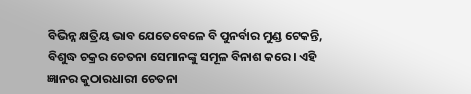ବିଭିନ୍ନ କ୍ଷତ୍ରିୟ ଭାବ ଯେତେବେଳେ ବି ପୁନର୍ବାର ମୁଣ୍ଡ ଟେକନ୍ତି, ବିଶୁଦ୍ଧ ଚକ୍ରର ଚେତନା ସେମାନଙ୍କୁ ସମୂଳ ବିନାଶ କରେ। ଏହି ଜ୍ଞାନର କୁଠାରଧାରୀ ଚେତନା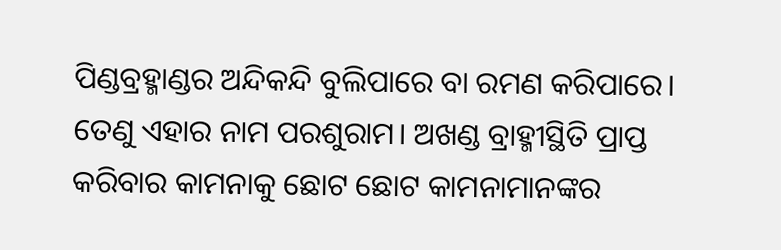ପିଣ୍ଡବ୍ରହ୍ମାଣ୍ଡର ଅନ୍ଦିକନ୍ଦି ବୁଲିପାରେ ବା ରମଣ କରିପାରେ। ତେଣୁ ଏହାର ନାମ ପରଶୁରାମ। ଅଖଣ୍ଡ ବ୍ରାହ୍ମୀସ୍ଥିତି ପ୍ରାପ୍ତ କରିବାର କାମନାକୁ ଛୋଟ ଛୋଟ କାମନାମାନଙ୍କର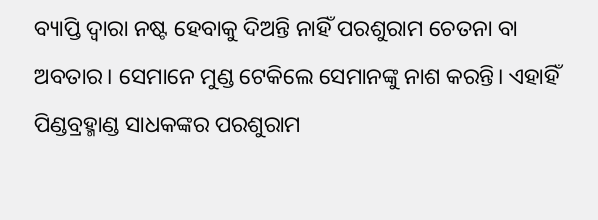ବ୍ୟାପ୍ତି ଦ୍ୱାରା ନଷ୍ଟ ହେବାକୁ ଦିଅନ୍ତି ନାହିଁ ପରଶୁରାମ ଚେତନା ବା ଅବତାର। ସେମାନେ ମୁଣ୍ଡ ଟେକିଲେ ସେମାନଙ୍କୁ ନାଶ କରନ୍ତି। ଏହାହିଁ ପିଣ୍ଡବ୍ରହ୍ମାଣ୍ଡ ସାଧକଙ୍କର ପରଶୁରାମ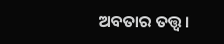ଅବତାର ତତ୍ତ୍ୱ।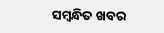ସମ୍ବନ୍ଧିତ ଖବର